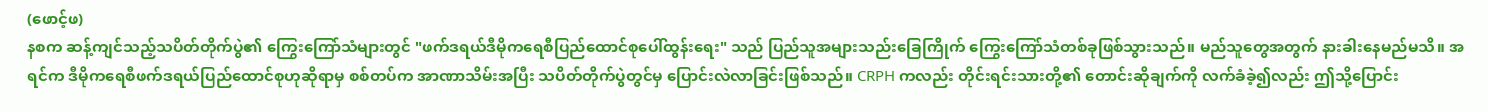(ဖောင့်ဖ)
နစက ဆန့်ကျင်သည့်သပိတ်တိုက်ပွဲ၏ ကြွေးကြော်သံများတွင် "ဖက်ဒရယ်ဒီမိုကရေစီပြည်ထောင်စုပေါ်ထွန်းရေး" သည် ပြည်သူအများသည်းခြေကြိုက် ကြွေးကြော်သံတစ်ခုဖြစ်သွားသည်။ မည်သူတွေအတွက် နားခါးနေမည်မသိ။ အရင်က ဒီမိုကရေစီဖက်ဒရယ်ပြည်ထောင်စုဟုဆိုရာမှ စစ်တပ်က အာဏာသိမ်းအပြီး သပိတ်တိုက်ပွဲတွင်မှ ပြောင်းလဲလာခြင်းဖြစ်သည်။ CRPH ကလည်း တိုင်းရင်းသားတို့၏ တောင်းဆိုချက်ကို လက်ခံခဲ့၍လည်း ဤသို့ပြောင်း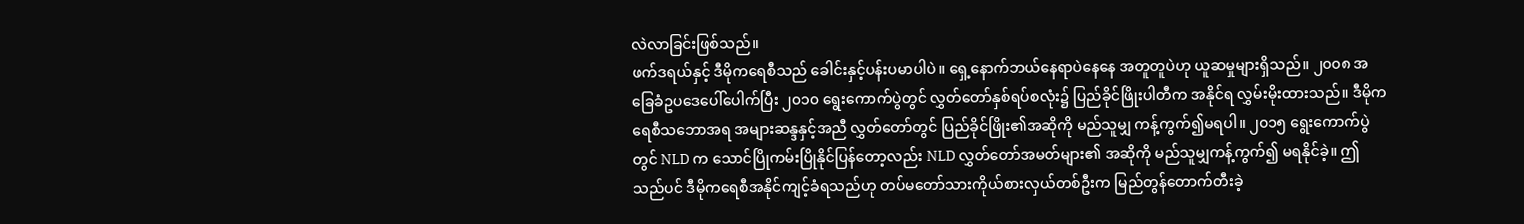လဲလာခြင်းဖြစ်သည်။
ဖက်ဒရယ်နှင့် ဒီမိုကရေစီသည် ခေါင်းနှင့်ပန်းပမာပါပဲ။ ရှေ့နောက်ဘယ်နေရာပဲနေနေ အတူတူပဲဟု ယူဆမှုများရှိသည်။ ၂၀၀၈ အခြေခံဥပဒေပေါ်ပေါက်ပြီး ၂၀၁၀ ရွေးကောက်ပွဲတွင် လွှတ်တော်နှစ်ရပ်စလုံး၌ ပြည်ခိုင်ဖြိုးပါတီက အနိုင်ရ လွှမ်းမိုးထားသည်။ ဒီမိုကရေစီသဘောအရ အများဆန္ဒနှင့်အညီ လွှတ်တော်တွင် ပြည်ခိုင်ဖြိုး၏အဆိုကို မည်သူမျှ ကန့်ကွက်၍မရပါ။ ၂၀၁၅ ရွေးကောက်ပွဲတွင် NLD က သောင်ပြိုကမ်းပြိုနိုင်ပြန်တော့လည်း NLD လွှတ်တော်အမတ်များ၏ အဆိုကို မည်သူမျှကန့်ကွက်၍ မရနိုင်ခဲ့။ ဤသည်ပင် ဒီမိုကရေစီအနိုင်ကျင့်ခံရသည်ဟု တပ်မတော်သားကိုယ်စားလှယ်တစ်ဦးက မြည်တွန်တောက်တီးခဲ့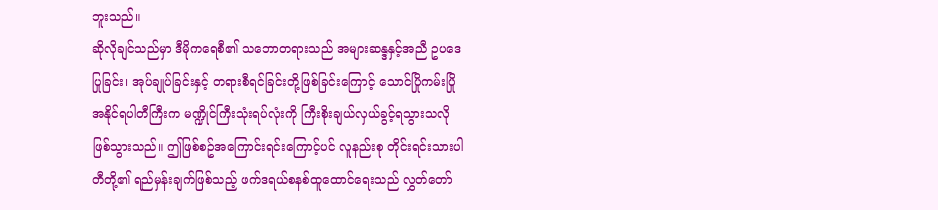ဘူးသည်။
ဆိုလိုချင်သည်မှာ ဒီမိုကရေစီ၏ သဘောတရားသည် အများဆန္ဒနှင့်အညီ ဥပဒေပြုခြင်း၊ အုပ်ချုပ်ခြင်းနှင့် တရားစီရင်ခြင်းတို့ဖြစ်ခြင်းကြောင့် သောင်ပြိုကမ်းပြိုအနိုင်ရပါတီကြီးက မဏ္ဍိုင်ကြီးသုံးရပ်လုံးကို ကြီးစိုးချယ်လှယ်ခွင့်ရသွားသလို ဖြစ်သွားသည်။ ဤဖြစ်စဥ်အကြောင်းရင်းကြောင့်ပင် လူနည်းစု တိုင်းရင်းသားပါတီတို့၏ ရည်မှန်းချက်ဖြစ်သည့် ဖက်ဒရယ်စနစ်ထူထောင်ရေးသည် လွှတ်တော်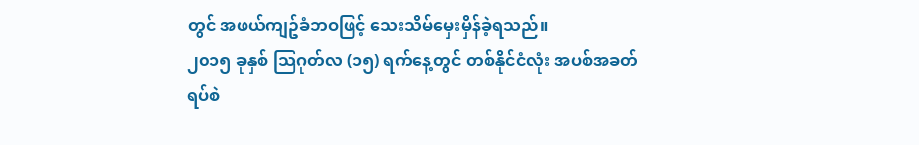တွင် အဖယ်ကျဥ်ခံဘဝဖြင့် သေးသိမ်မှေးမှိန်ခဲ့ရသည်။
၂၀၁၅ ခုနှစ် သြဂုတ်လ (၁၅) ရက်နေ့တွင် တစ်နိုင်ငံလုံး အပစ်အခတ်ရပ်စဲ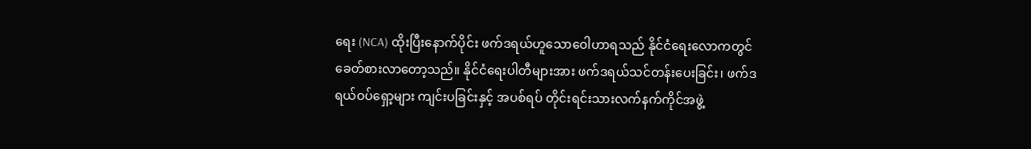ရေး (NCA) ထိုးပြီးနောက်ပိုင်း ဖက်ဒရယ်ဟူသောဝေါဟာရသည် နိုင်ငံရေးလောကတွင် ခေတ်စားလာတော့သည်။ နိုင်ငံရေးပါတီများအား ဖက်ဒရယ်သင်တန်းပေးခြင်း၊ ဖက်ဒရယ်ဝပ်ရှော့များ ကျင်းပခြင်းနှင့် အပစ်ရပ် တိုင်းရင်းသားလက်နက်ကိုင်အဖွဲ့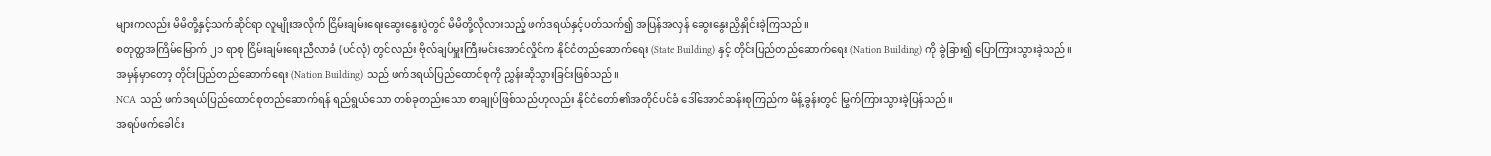များကလည်း မိမိတို့နှင့်သက်ဆိုင်ရာ လူမျိုးအလိုက် ငြိမ်းချမ်းရေးဆွေးနွေးပွဲတွင် မိမိတို့လိုလားသည့် ဖက်ဒရယ်နှင့်ပတ်သက်၍ အပြန်အလှန် ဆွေးနွေးညှိနှိုင်းခဲ့ကြသည်။
စတုတ္ထအကြိမ်မြောက် ၂၁ ရာစု ငြိမ်းချမ်းရေးညီလာခံ (ပင်လုံ) တွင်လည်း ဗိုလ်ချပ်မှူးကြီးမင်းအောင်လှိုင်က နိုင်ငံတည်ဆောက်ရေး (State Building) နှင့် တိုင်းပြည်တည်ဆောက်ရေး (Nation Building) ကို ခွဲခြား၍ ပြောကြားသွားခဲ့သည်။
အမှန်မှာတော့ တိုင်းပြည်တည်ဆောက်ရေး (Nation Building) သည် ဖက်ဒရယ်ပြည်ထောင်စုကို ညွှန်းဆိုသွားခြင်းဖြစ်သည်။
NCA သည် ဖက်ဒရယ်ပြည်ထောင်စုတည်ဆောက်ရန် ရည်ရွယ်သော တစ်ခုတည်းသော စာချုပ်ဖြစ်သည်ဟုလည်း နိုင်ငံတော်၏အတိုင်ပင်ခံ ဒေါ်အောင်ဆန်းစုကြည်က မိန့်ခွန်းတွင် မြွက်ကြားသွားခဲ့ပြန်သည်။
အရပ်ဖက်ခေါင်း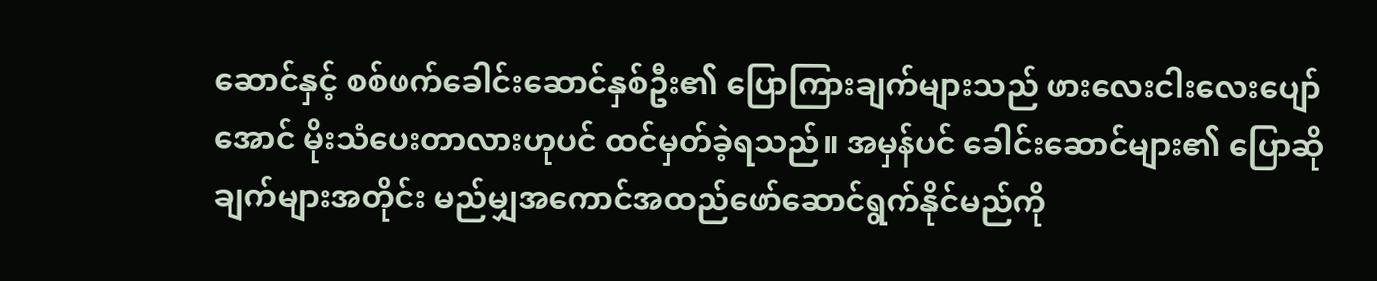ဆောင်နှင့် စစ်ဖက်ခေါင်းဆောင်နှစ်ဦး၏ ပြောကြားချက်များသည် ဖားလေးငါးလေးပျော်အောင် မိုးသံပေးတာလားဟုပင် ထင်မှတ်ခဲ့ရသည်။ အမှန်ပင် ခေါင်းဆောင်များ၏ ပြောဆိုချက်များအတိုင်း မည်မျှအကောင်အထည်ဖော်ဆောင်ရွက်နိုင်မည်ကို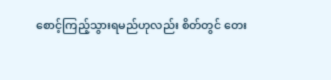စောင့်ကြည့်သွားရမည်ဟုလည်း စိတ်တွင် တေး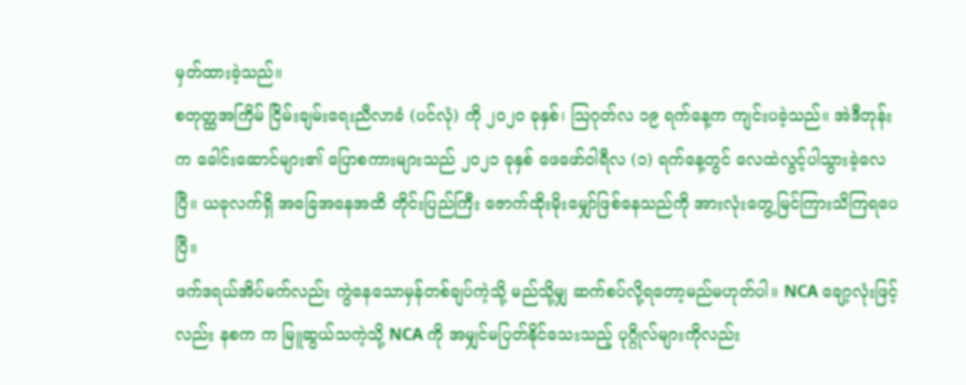မှတ်ထားခဲ့သည်။
စတုတ္ထအကြိမ် ငြိမ်းချမ်းရေးညီလာခံ (ပင်လုံ) ကို ၂၀၂၀ ခုနှစ်၊ သြဂုတ်လ ၁၉ ရက်နေ့က ကျင်းပခဲ့သည်။ အဲဒီတုန်းက ခေါင်းဆောင်များ၏ ပြောစကားများသည် ၂၀၂၁ ခုနှစ် ဖေဖော်ဝါရီလ (၁) ရက်နေ့တွင် လေထဲလွင့်ပါသွားခဲ့လေပြီ။ ယခုလက်ရှိ အခြေအနေအထိ တိုင်းပြည်ကြီး ဇောက်ထိုးမိုးမျှော်ဖြစ်နေသည်ကို အားလုံးတွေ့မြင်ကြားသိကြရပေပြီ။
ဖက်ဒရယ်အိပ်မက်လည်း ကွဲနေသောမှန်တစ်ချပ်ကဲ့သို့ မည်သို့မျှ ဆက်စပ်လို့ရတော့မည်မဟုတ်ပါ။ NCA ချော့လုံးဖြင့်လည်း နစက က မြူဆွယ်သကဲ့သို့ NCA ကို အမျှင်မပြတ်နိုင်သေးသည့် ပုဂ္ဂိုလ်များကိုလည်း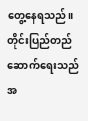တွေ့နေရသည်။
တိုင်းပြည်တည်ဆောက်ရေးသည် အ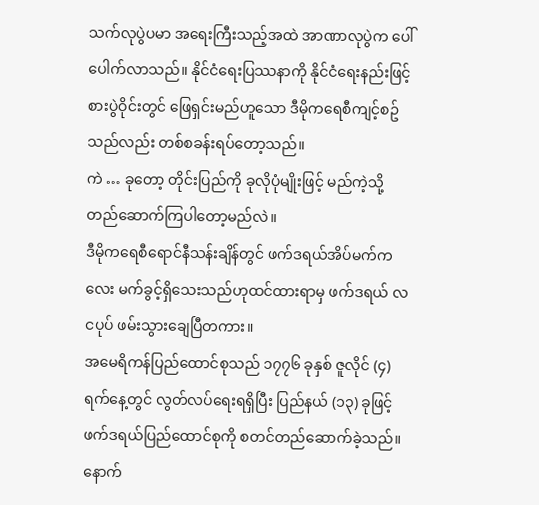သက်လုပွဲပမာ အရေးကြီးသည့်အထဲ အာဏာလုပွဲက ပေါ်ပေါက်လာသည်။ နိုင်ငံရေးပြဿနာကို နိုင်ငံရေးနည်းဖြင့် စားပွဲဝိုင်းတွင် ဖြေရှင်းမည်ဟူသော ဒီမိုကရေစီကျင့်စဥ်သည်လည်း တစ်စခန်းရပ်တော့သည်။
ကဲ … ခုတော့ တိုင်းပြည်ကို ခုလိုပုံမျိုးဖြင့် မည်ကဲ့သို့ တည်ဆောက်ကြပါတော့မည်လဲ။
ဒီမိုကရေစီရောင်နီသန်းချိန်တွင် ဖက်ဒရယ်အိပ်မက်ကလေး မက်ခွင့်ရှိသေးသည်ဟုထင်ထားရာမှ ဖက်ဒရယ် လငပုပ် ဖမ်းသွားချေပြီတကား။
အမေရိကန်ပြည်ထောင်စုသည် ၁၇၇၆ ခုနှစ် ဇူလိုင် (၄) ရက်နေ့တွင် လွတ်လပ်ရေးရရှိပြီး ပြည်နယ် (၁၃) ခုဖြင့် ဖက်ဒရယ်ပြည်ထောင်စုကို စတင်တည်ဆောက်ခဲ့သည်။ နောက်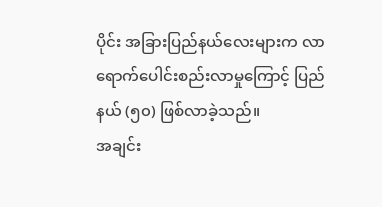ပိုင်း အခြားပြည်နယ်လေးများက လာရောက်ပေါင်းစည်းလာမှုကြောင့် ပြည်နယ် (၅၀) ဖြစ်လာခဲ့သည်။
အချင်း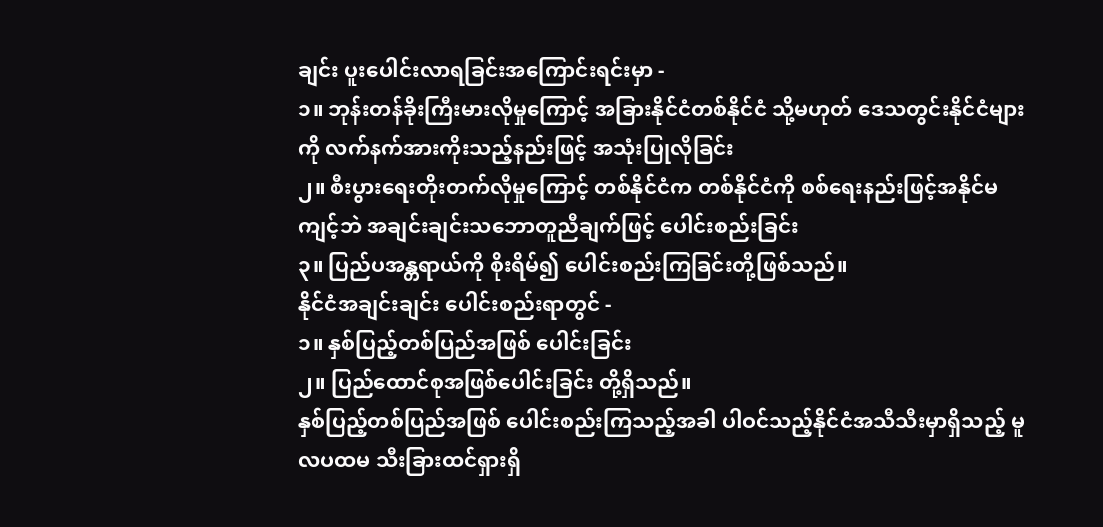ချင်း ပူးပေါင်းလာရခြင်းအကြောင်းရင်းမှာ -
၁။ ဘုန်းတန်ခိုးကြီးမားလိုမှုကြောင့် အခြားနိုင်ငံတစ်နိုင်ငံ သို့မဟုတ် ဒေသတွင်းနိုင်ငံများကို လက်နက်အားကိုးသည့်နည်းဖြင့် အသုံးပြုလိုခြင်း
၂။ စီးပွားရေးတိုးတက်လိုမှုကြောင့် တစ်နိုင်ငံက တစ်နိုင်ငံကို စစ်ရေးနည်းဖြင့်အနိုင်မကျင့်ဘဲ အချင်းချင်းသဘောတူညီချက်ဖြင့် ပေါင်းစည်းခြင်း
၃။ ပြည်ပအန္တရာယ်ကို စိုးရိမ်၍ ပေါင်းစည်းကြခြင်းတို့ဖြစ်သည်။
နိုင်ငံအချင်းချင်း ပေါင်းစည်းရာတွင် -
၁။ နှစ်ပြည့်တစ်ပြည်အဖြစ် ပေါင်းခြင်း
၂။ ပြည်ထောင်စုအဖြစ်ပေါင်းခြင်း တို့ရှိသည်။
နှစ်ပြည့်တစ်ပြည်အဖြစ် ပေါင်းစည်းကြသည့်အခါ ပါဝင်သည့်နိုင်ငံအသီသီးမှာရှိသည့် မူလပထမ သီးခြားထင်ရှားရှိ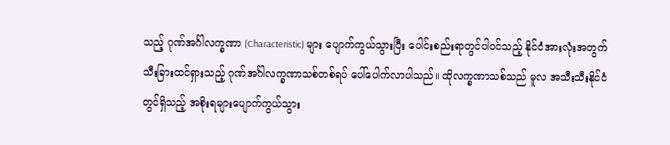သည့် ဂုဏ်အင်္ဂါလက္ခဏာ (Characteristic) များ ပျောက်ကွယ်သွားပြီး ပေါင်းစည်းရာတွင်ပါဝင်သည့် နိုင်ငံအားလုံးအတွက် သီးခြားထင်ရှားသည့် ဂုဏ်အင်္ဂါလက္ခဏာသစ်တစ်ရပ် ပေါ်ပေါက်လာပါသည်။ ထိုလက္ခဏာသစ်သည် မူလ အသီးသီးနိုင်ငံတွင်ရှိသည့် အစိုးရများပျောက်ကွယ်သွား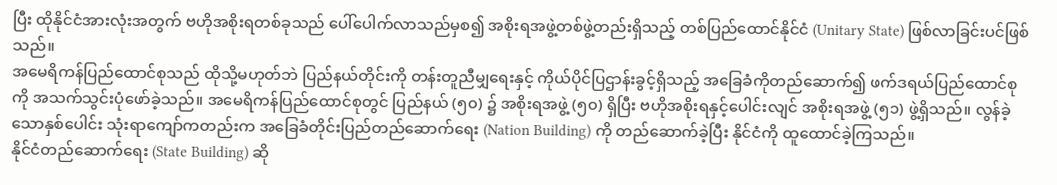ပြီး ထိုနိုင်ငံအားလုံးအတွက် ဗဟိုအစိုးရတစ်ခုသည် ပေါ်ပေါက်လာသည်မှစ၍ အစိုးရအဖွဲ့တစ်ဖွဲ့တည်းရှိသည့် တစ်ပြည်ထောင်နိုင်ငံ (Unitary State) ဖြစ်လာခြင်းပင်ဖြစ်သည်။
အမေရိကန်ပြည်ထောင်စုသည် ထိုသို့မဟုတ်ဘဲ ပြည်နယ်တိုင်းကို တန်းတူညီမျှရေးနှင့် ကိုယ်ပိုင်ပြဌာန်းခွင့်ရှိသည့် အခြေခံကိုတည်ဆောက်၍ ဖက်ဒရယ်ပြည်ထောင်စုကို အသက်သွင်းပုံဖော်ခဲ့သည်။ အမေရိကန်ပြည်ထောင်စုတွင် ပြည်နယ် (၅၀) ၌ အစိုးရအဖွဲ့ (၅၀) ရှိပြီး ဗဟိုအစိုးရနှင့်ပေါင်းလျင် အစိုးရအဖွဲ့ (၅၁) ဖွဲ့ရှိသည်။ လွန်ခဲ့သောနှစ်ပေါင်း သုံးရာကျော်ကတည်းက အခြေခံတိုင်းပြည်တည်ဆောက်ရေး (Nation Building) ကို တည်ဆောက်ခဲ့ပြီး နိုင်ငံကို ထူထောင်ခဲ့ကြသည်။
နိုင်ငံတည်ဆောက်ရေး (State Building) ဆို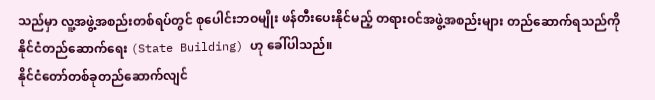သည်မှာ လူ့အဖွဲ့အစည်းတစ်ရပ်တွင် စုပေါင်းဘဝမျိုး ဖန်တီးပေးနိုင်မည့် တရားဝင်အဖွဲ့အစည်းများ တည်ဆောက်ရသည်ကို နိုင်ငံတည်ဆောက်ရေး (State Building) ဟု ခေါ်ပါသည်။
နိုင်ငံတော်တစ်ခုတည်ဆောက်လျင်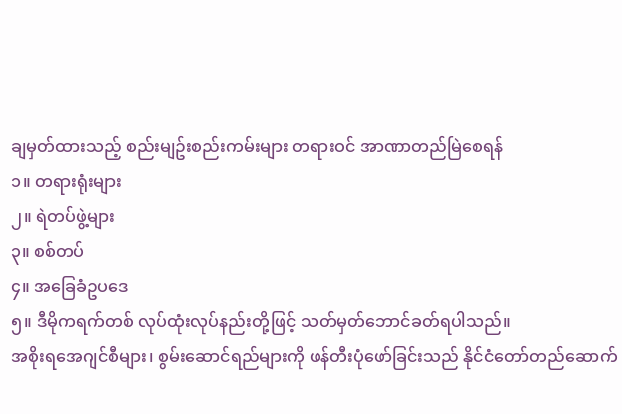ချမှတ်ထားသည့် စည်းမျဥ်းစည်းကမ်းများ တရားဝင် အာဏာတည်မြဲစေရန်
၁။ တရားရုံးများ
၂။ ရဲတပ်ဖွဲ့များ
၃။ စစ်တပ်
၄။ အခြေခံဥပဒေ
၅။ ဒီမိုကရက်တစ် လုပ်ထုံးလုပ်နည်းတို့ဖြင့် သတ်မှတ်ဘောင်ခတ်ရပါသည်။
အစိုးရအေဂျင်စီများ၊ စွမ်းဆောင်ရည်များကို ဖန်တီးပုံဖော်ခြင်းသည် နိုင်ငံတော်တည်ဆောက်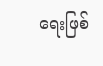ရေးဖြစ်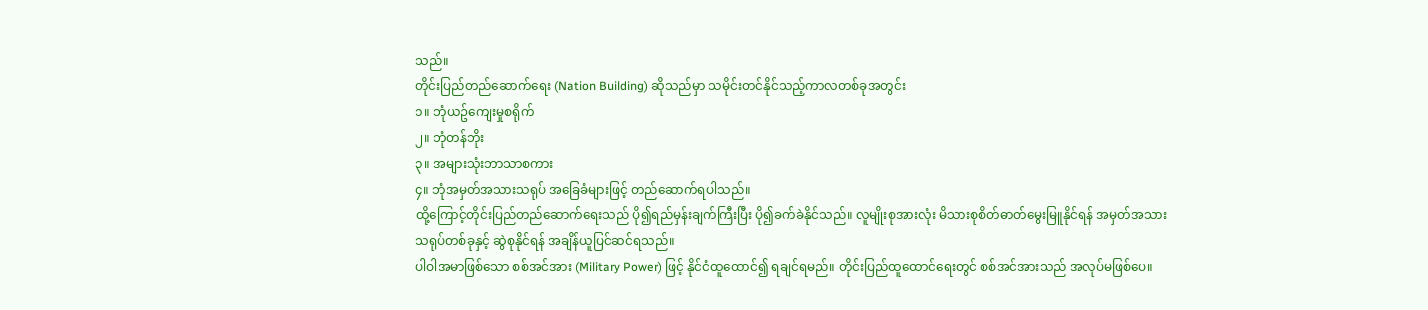သည်။
တိုင်းပြည်တည်ဆောက်ရေး (Nation Building) ဆိုသည်မှာ သမိုင်းတင်နိုင်သည့်ကာလတစ်ခုအတွင်း
၁။ ဘုံယဥ်ကျေးမှုစရိုက်
၂။ ဘုံတန်ဘိုး
၃။ အများသုံးဘာသာစကား
၄။ ဘုံအမှတ်အသားသရုပ် အခြေခံများဖြင့် တည်ဆောက်ရပါသည်။
ထို့ကြောင့်တိုင်းပြည်တည်ဆောက်ရေးသည် ပို၍ရည်မှန်းချက်ကြီးပြီး ပို၍ခက်ခဲနိုင်သည်။ လူမျိုးစုအားလုံး မိသားစုစိတ်ဓာတ်မွေးမြူနိုင်ရန် အမှတ်အသားသရုပ်တစ်ခုနှင့် ဆွဲစုနိုင်ရန် အချိန်ယူပြင်ဆင်ရသည်။
ပါဝါအမာဖြစ်သော စစ်အင်အား (Military Power) ဖြင့် နိုင်ငံထူထောင်၍ ရချင်ရမည်။ တိုင်းပြည်ထူထောင်ရေးတွင် စစ်အင်အားသည် အလုပ်မဖြစ်ပေ။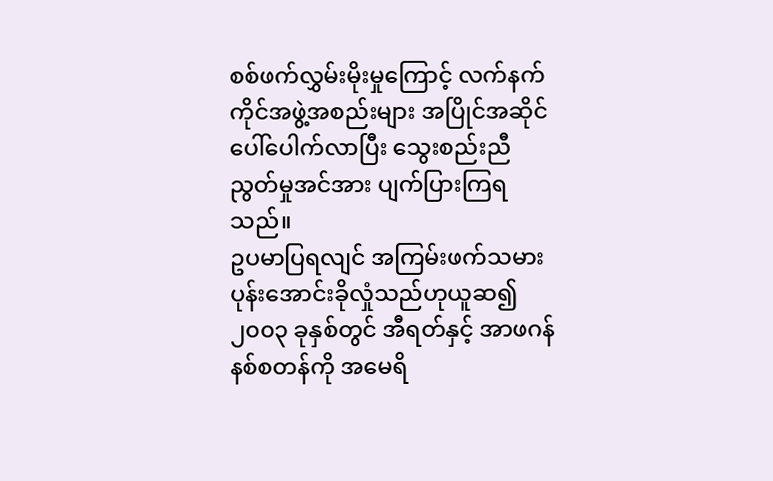စစ်ဖက်လွှမ်းမိုးမှုကြောင့် လက်နက်ကိုင်အဖွဲ့အစည်းများ အပြိုင်အဆိုင်ပေါ်ပေါက်လာပြီး သွေးစည်းညီညွတ်မှုအင်အား ပျက်ပြားကြရသည်။
ဥပမာပြရလျင် အကြမ်းဖက်သမား ပုန်းအောင်းခိုလှုံသည်ဟုယူဆ၍ ၂၀၀၃ ခုနှစ်တွင် အီရတ်နှင့် အာဖဂန်နစ်စတန်ကို အမေရိ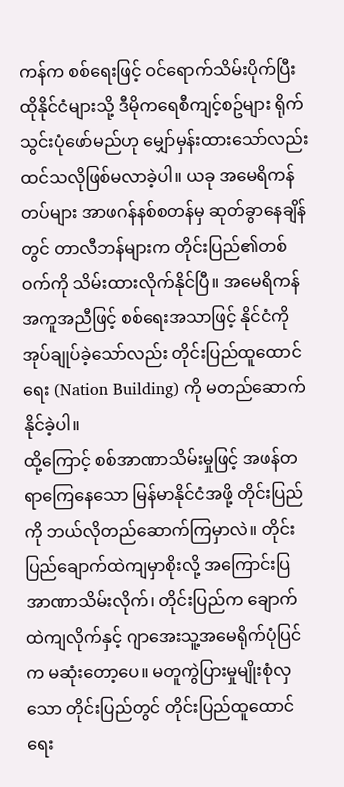ကန်က စစ်ရေးဖြင့် ဝင်ရောက်သိမ်းပိုက်ပြီး ထိုနိုင်ငံများသို့ ဒီမိုကရေစီကျင့်စဥ်များ ရိုက်သွင်းပုံဖော်မည်ဟု မျှော်မှန်းထားသော်လည်း ထင်သလိုဖြစ်မလာခဲ့ပါ။ ယခု အမေရိကန်တပ်များ အာဖဂန်နစ်စတန်မှ ဆုတ်ခွာနေချိန်တွင် တာလီဘန်များက တိုင်းပြည်၏တစ်ဝက်ကို သိမ်းထားလိုက်နိုင်ပြီ။ အမေရိကန်အကူအညီဖြင့် စစ်ရေးအသာဖြင့် နိုင်ငံကို အုပ်ချုပ်ခဲ့သော်လည်း တိုင်းပြည်ထူထောင်ရေး (Nation Building) ကို မတည်ဆောက်နိုင်ခဲ့ပါ။
ထို့ကြောင့် စစ်အာဏာသိမ်းမှုဖြင့် အဖန်တရာကြေနေသော မြန်မာနိုင်ငံအဖို့ တိုင်းပြည်ကို ဘယ်လိုတည်ဆောက်ကြမှာလဲ။ တိုင်းပြည်ချောက်ထဲကျမှာစိုးလို့ အကြောင်းပြအာဏာသိမ်းလိုက်၊ တိုင်းပြည်က ချောက်ထဲကျလိုက်နှင့် ဂျာအေးသူ့အမေရိုက်ပုံပြင်က မဆုံးတော့ပေ။ မတူကွဲပြားမှုမျိုးစုံလှသော တိုင်းပြည်တွင် တိုင်းပြည်ထူထောင်ရေး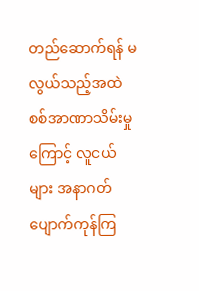တည်ဆောက်ရန် မလွယ်သည့်အထဲ စစ်အာဏာသိမ်းမှုကြောင့် လူငယ်များ အနာဂတ်ပျောက်ကုန်ကြ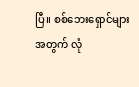ပြီ။ စစ်ဘေးရှောင်များအတွက် လုံ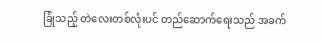ခြုံသည့် တဲလေးတစ်လုံးပင် တည်ဆောက်ရေးသည် အခက်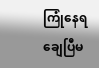ကြုံနေရချေပြီမ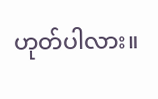ဟုတ်ပါလား။